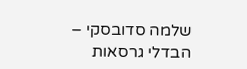שלמה סדובסקי – הבדלי גרסאות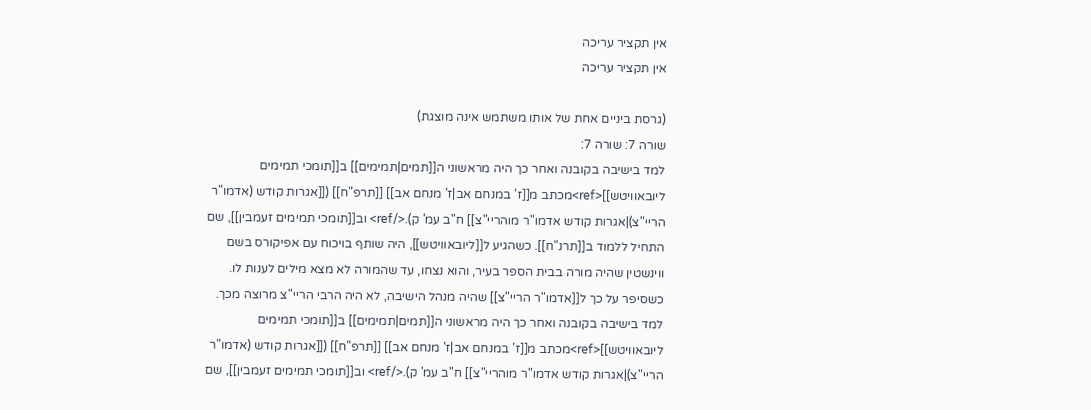אין תקציר עריכה
אין תקציר עריכה

(גרסת ביניים אחת של אותו משתמש אינה מוצגת)
שורה 7: שורה 7:
למד בישיבה בקובנה ואחר כך היה מראשוני ה[[תמים|תמימים]] ב[[תומכי תמימים ליובאוויטש]]<ref>מכתב מ[[ז' במנחם אב|ז' מנחם אב]] [[תרפ"ח]] ([[אגרות קודש (אדמו"ר הריי"צ)|אגרות קודש אדמו"ר מוהריי"צ]] ח"ב עמ' ק).</ref> וב[[תומכי תמימים זעמבין]], שם התחיל ללמוד ב[[תרנ"ח]]. כשהגיע ל[[ליובאוויטש]], היה שותף בויכוח עם אפיקורס בשם ווינשטין שהיה מורה בבית הספר בעיר, והוא נצחו, עד שהמורה לא מצא מילים לענות לו. כשסיפר על כך ל[[אדמו"ר הריי"צ]] שהיה מנהל הישיבה, לא היה הרבי הריי"צ מרוצה מכך.
למד בישיבה בקובנה ואחר כך היה מראשוני ה[[תמים|תמימים]] ב[[תומכי תמימים ליובאוויטש]]<ref>מכתב מ[[ז' במנחם אב|ז' מנחם אב]] [[תרפ"ח]] ([[אגרות קודש (אדמו"ר הריי"צ)|אגרות קודש אדמו"ר מוהריי"צ]] ח"ב עמ' ק).</ref> וב[[תומכי תמימים זעמבין]], שם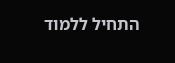התחיל ללמוד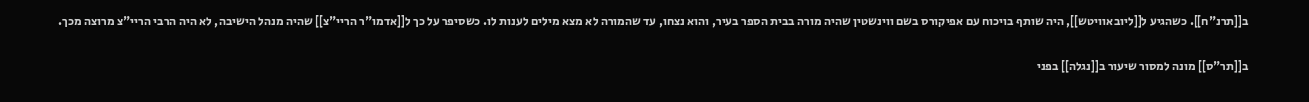ב[[תרנ"ח]]. כשהגיע ל[[ליובאוויטש]], היה שותף בויכוח עם אפיקורס בשם ווינשטין שהיה מורה בבית הספר בעיר, והוא נצחו, עד שהמורה לא מצא מילים לענות לו. כשסיפר על כך ל[[אדמו"ר הריי"צ]] שהיה מנהל הישיבה, לא היה הרבי הריי"צ מרוצה מכך.


ב[[תר"ס]] מונה למסור שיעור ב[[נגלה]] בפני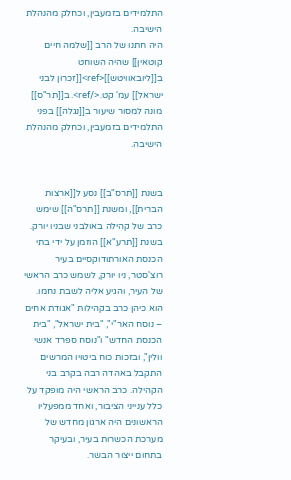התלמידים בזמעבין, וכחלק מהנהלת הישיבה.
היה חתנו של הרב [[שלמה חיים קוטאין]] שהיה השוחט ב[[ליובאוויטש]]<ref>[[זכרון לבני ישראל]] עמ' קט.</ref>. ב[[תר"ס]] מונה למסור שיעור ב[[נגלה]] בפני התלמידים בזמעבין, וכחלק מהנהלת הישיבה.


בשנת [[תרס"ב]] נסע ל[[ארצות הברית]], ומשנת [[תרס"ה]] שימש כרב של קהילה באולבני שבניו יורק. בשנת [[תרע"א]] הוזמן על ידי בתי הכנסת האורתודוקסיים בעיר רוצ'סטר, ניו יורק, לשמש כרב הראשי של העיר, והגיע אליה לשבת נחמו. הוא כיהן כרב בקהילות "אגודת אחים – נוסח האר"י", "בית ישראל", "בית הכנסת החדש" ו"נוסח ספרד אנשי וולין", ובזכות כוח ביטויו המרשים התקבל באהדה רבה בקרב בני הקהילה. כרב הראשי היה מופקד על כלל ענייני הציבור, ואחד ממפעליו הראשונים היה ארגון מחדש של מערכת הכשרות בעיר, ובעיקר בתחום ייצור הבשר.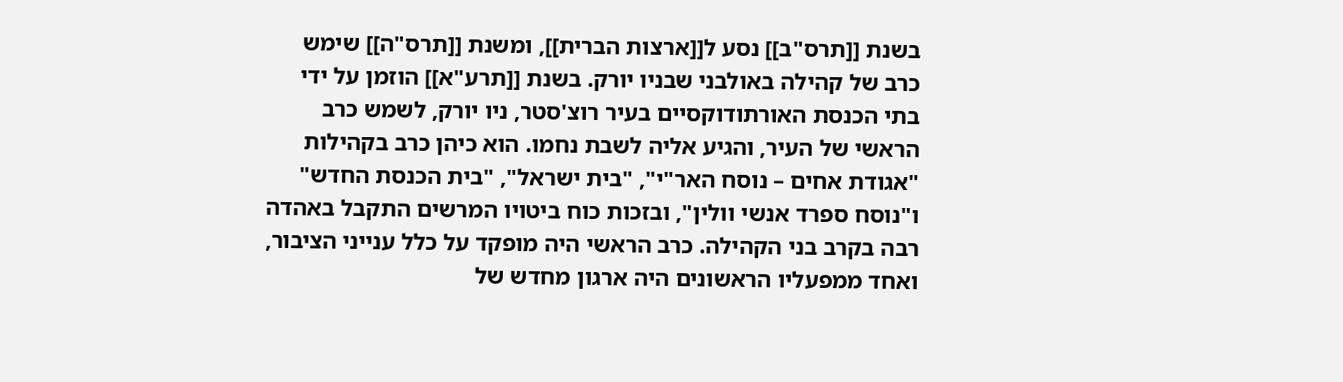בשנת [[תרס"ב]] נסע ל[[ארצות הברית]], ומשנת [[תרס"ה]] שימש כרב של קהילה באולבני שבניו יורק. בשנת [[תרע"א]] הוזמן על ידי בתי הכנסת האורתודוקסיים בעיר רוצ'סטר, ניו יורק, לשמש כרב הראשי של העיר, והגיע אליה לשבת נחמו. הוא כיהן כרב בקהילות "אגודת אחים – נוסח האר"י", "בית ישראל", "בית הכנסת החדש" ו"נוסח ספרד אנשי וולין", ובזכות כוח ביטויו המרשים התקבל באהדה רבה בקרב בני הקהילה. כרב הראשי היה מופקד על כלל ענייני הציבור, ואחד ממפעליו הראשונים היה ארגון מחדש של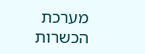מערכת הכשרות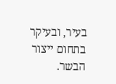בעיר, ובעיקר בתחום ייצור הבשר.